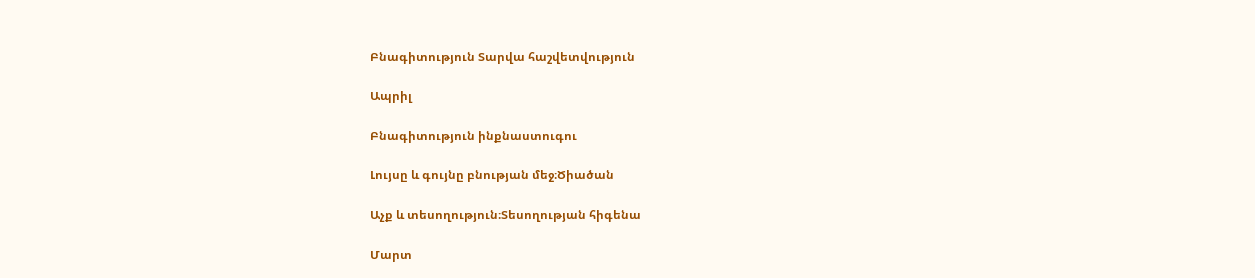Բնագիտություն Տարվա հաշվետվություն

Ապրիլ

Բնագիտություն ինքնաստուգու

Լույսը և գույնը բնության մեջ։Ծիածան

Աչք և տեսողություն։Տեսողության հիգենա

Մարտ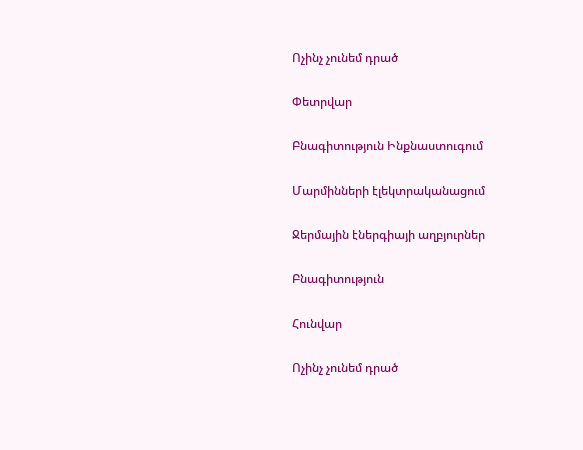Ոչինչ չունեմ դրած

Փետրվար

Բնագիտություն Ինքնաստուգում

Մարմինների էլեկտրականացում

Ջերմային էներգիայի աղբյուրներ

Բնագիտություն

Հունվար

Ոչինչ չունեմ դրած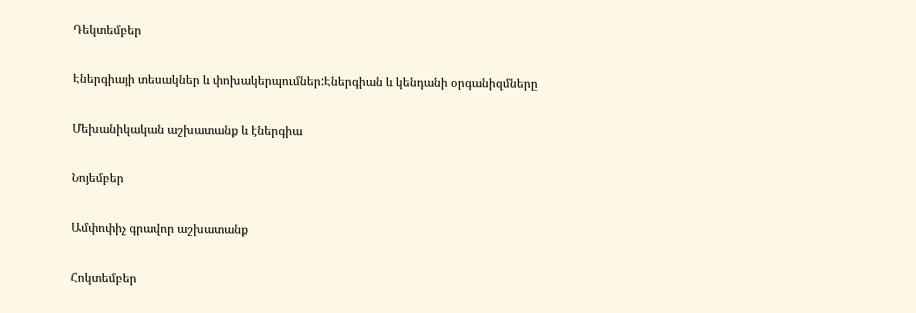Դեկտեմբեր

Էներգիայի տեսակներ և փոխակերպումներ:Էներգիան և կենդանի օրգանիզմները

Մեխանիկական աշխատանք և էներգիա

Նոյեմբեր

Ամփոփիչ գրավոր աշխատանք

Հոկտեմբեր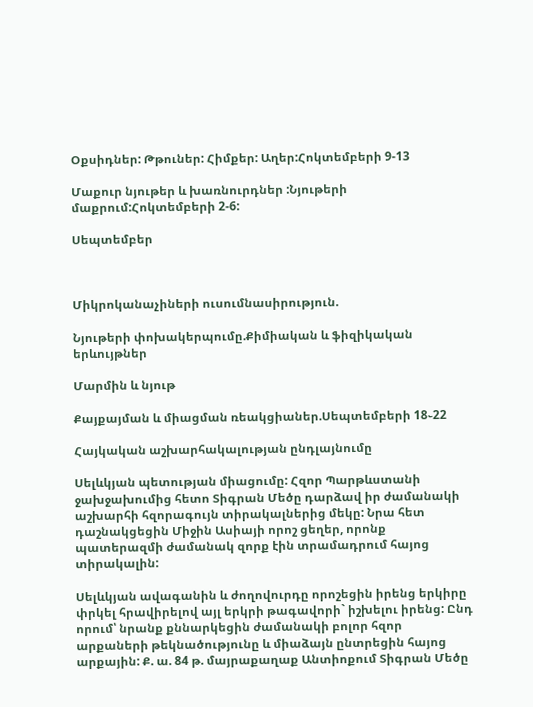Օքսիդներ: Թթուներ: Հիմքեր: Աղեր:Հոկտեմբերի 9-13

Մաքուր նյութեր և խառնուրդներ :Նյութերի մաքրում:Հոկտեմբերի 2-6:

Սեպտեմբեր



Միկրոկանաչիների ուսումնասիրություն.

Նյութերի փոխակերպումը.Քիմիական և ֆիզիկական երևույթներ

Մարմին և նյութ

Քայքայման և միացման ռեակցիաներ.Սեպտեմբերի 18֊22

Հայկական աշխարհակալության ընդլայնումը

Սելևկյան պետության միացումը: Հզոր Պարթևստանի ջախջախումից հետո Տիգրան Մեծը դարձավ իր ժամանակի աշխարհի հզորագույն տիրակալներից մեկը: Նրա հետ դաշնակցեցին Միջին Ասիայի որոշ ցեղեր, որոնք պատերազմի ժամանակ զորք էին տրամադրում հայոց տիրակալին:

Սելևկյան ավագանին և ժողովուրդը որոշեցին իրենց երկիրը փրկել հրավիրելով այլ երկրի թագավորի` իշխելու իրենց: Ընդ որում՝ նրանք քննարկեցին ժամանակի բոլոր հզոր արքաների թեկնածությունը և միաձայն ընտրեցին հայոց արքային: Ք. ա. 84 թ. մայրաքաղաք Անտիոքում Տիգրան Մեծը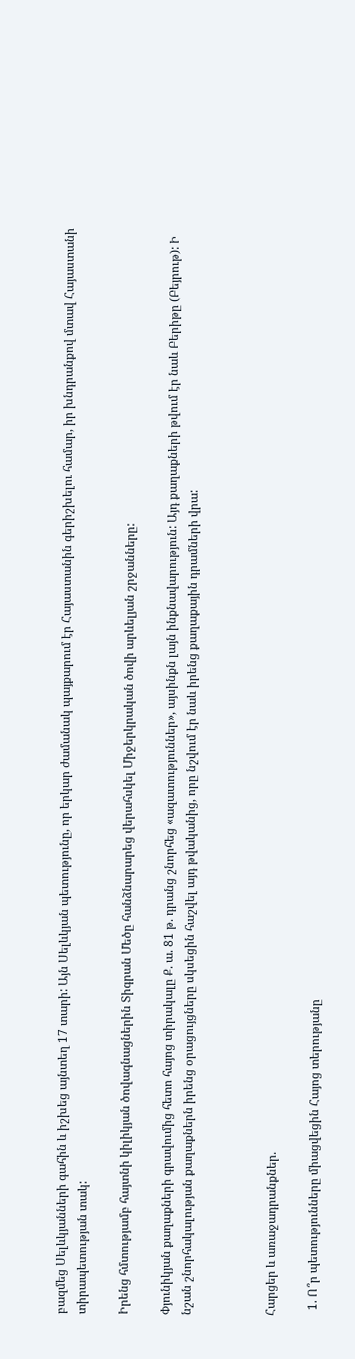բազմեց Սելևկյանների գահին և իշխեց այնտեղ 17 տարի: Այն Սելևկյան պետությունը, որ երկար ժամանակ պայքարում էր Հայաստանին գերիշխելու համար, իր խնդրանքով մտավ Հայաստանի տիրապետության տակ:

Իրենց հմտությամբ հայտնի կիլիկյան ծովագնացներին Տիգրան Մեծը հանձնարարեց վերահսկել Միջերկրական ծովի արևելյան շրջանները:

Փյունիկյան քաղաքների գրավումից հետո հայոց տիրակալը Ք. ա. 81 թ. դրանց շնորհեց «ազատություններ», այսինքն լայն ինքնավարություն: Այդ քաղաքների թվում էր նաև Բերիթը (Բեյրութ): Ի նշան շնորհակալության քաղաքներն իրենց օրացույցները սկսեցին հաշվել այդ թվականից, որը նշվում էր նաև իրենց քաղաքային դրամների վրա:



Հարցեր և առաջադրանքներ.

  1. Ո՞ր պետությունները միացվեցին Հայոց տերությանը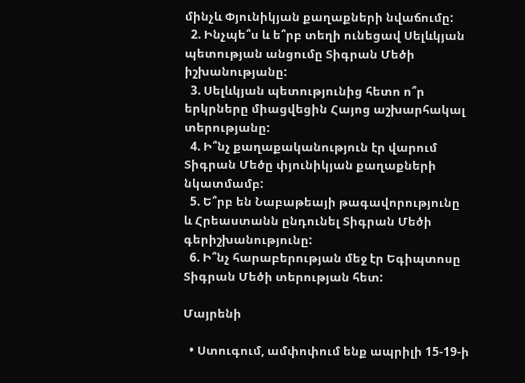մինչև Փյունիկյան քաղաքների նվաճումը:
  2. Ինչպե՞ս և ե՞րբ տեղի ունեցավ Սելևկյան պետության անցումը Տիգրան Մեծի իշխանությանը:
  3. Սելևկյան պետությունից հետո ո՞ր երկրները միացվեցին Հայոց աշխարհակալ տերությանը:
  4. Ի՞նչ քաղաքականություն էր վարում Տիգրան Մեծը փյունիկյան քաղաքների նկատմամբ:
  5. Ե՞րբ են Նաբաթեայի թագավորությունը և Հրեաստանն ընդունել Տիգրան Մեծի գերիշխանությունը:
  6. Ի՞նչ հարաբերության մեջ էր Եգիպտոսը Տիգրան Մեծի տերության հետ:

Մայրենի

  • Ստուգում, ամփոփում ենք ապրիլի 15-19-ի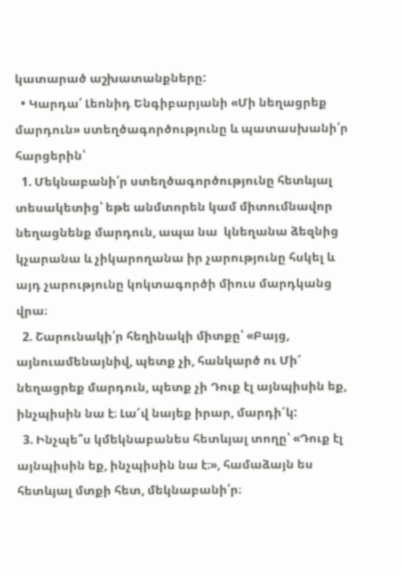կատարած աշխատանքները:
  • Կարդա՛ Լեոնիդ Ենգիբարյանի «Մի նեղացրեք մարդուն» ստեղծագործությունը և պատասխանի՛ր հարցերին՝
  1. Մեկնաբանի՛ր ստեղծագործությունը հետևյալ տեսակետից՝ եթե անմտորեն կամ միտումնավոր նեղացնենք մարդուն, ապա նա  կնեղանա ձեզնից կչարանա և չիկարողանա իր չարությունը հսկել և այդ չարությունը կոկտագործի միուս մարդկանց վրա։
  2. Շարունակի՛ր հեղինակի միտքը՝ «Բայց, այնուամենայնիվ, պետք չի, հանկարծ ու Մի՜ նեղացրեք մարդուն, պետք չի Դուք էլ այնպիսին եք, ինչպիսին նա է։ Լա՜վ նայեք իրար, մարդի՜կ:
  3. Ինչպե՞ս կմեկնաբանես հետևյալ տողը՝ «Դուք էլ այնպիսին եք, ինչպիսին նա է։», համաձայն ես հետևյալ մտքի հետ, մեկնաբանի՛ր։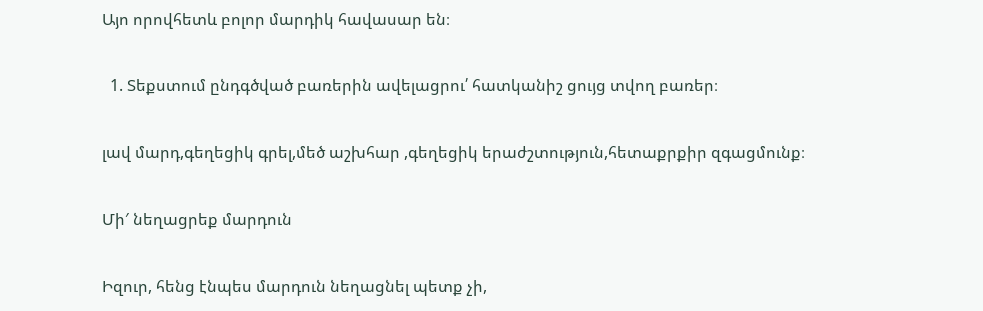Այո որովհետև բոլոր մարդիկ հավասար են։

  1. Տեքստում ընդգծված բառերին ավելացրու՛ հատկանիշ ցույց տվող բառեր։

լավ մարդ,գեղեցիկ գրել,մեծ աշխհար ,գեղեցիկ երաժշտություն,հետաքրքիր զգացմունք։

Մի′ նեղացրեք մարդուն

Իզուր, հենց էնպես մարդուն նեղացնել պետք չի,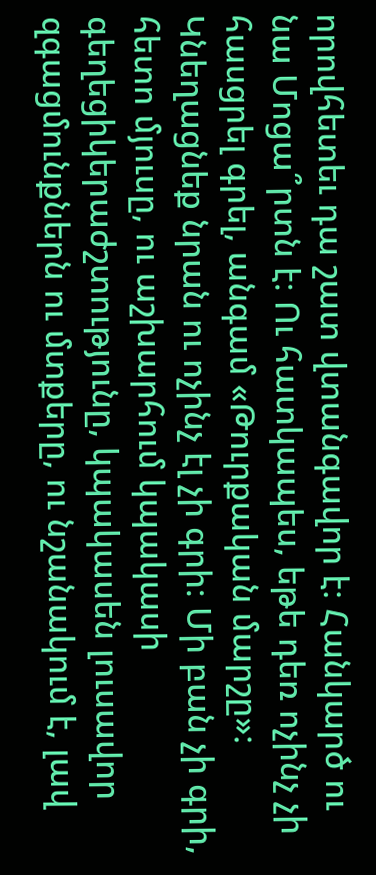որովհետեւ դա շատ վտանգավոր է։ Հանկարծ ու նա Մոցա՞րտն է։ Ու հատկապես, եթե դեռ ոչինչ չի հասցրել գրել, անգամ «Թուրքական մարշը»։ Կնեղացնեք նրան ու ոչինչ էլ չի գրի։ Մի բան չի գրի, հետո մյուսը, ու աշխարհում կպակասի գեղեցիկերաժշտությունը, կպակասեն լուսավոր զգացմունքներն ու մտքերը, ու նշանակում է, լավ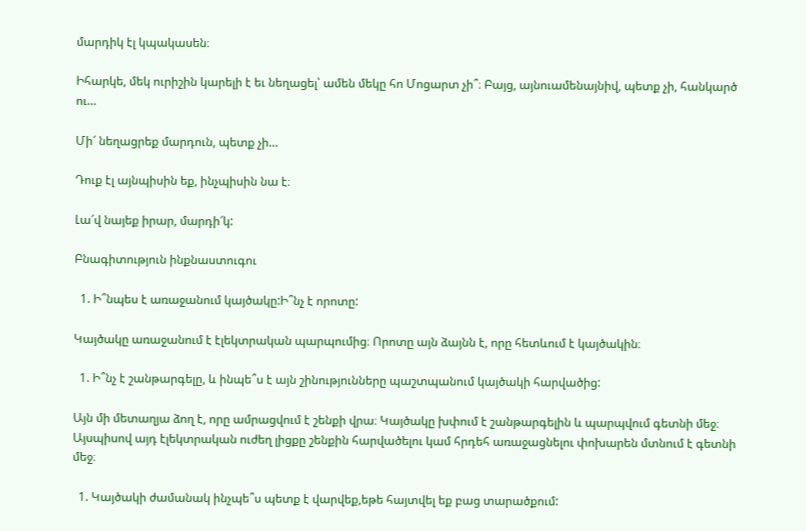մարդիկ էլ կպակասեն։

Իհարկե, մեկ ուրիշին կարելի է եւ նեղացել՝ ամեն մեկը հո Մոցարտ չի՞։ Բայց, այնուամենայնիվ, պետք չի, հանկարծ ու…

Մի՜ նեղացրեք մարդուն, պետք չի…

Դուք էլ այնպիսին եք, ինչպիսին նա է։

Լա՜վ նայեք իրար, մարդի՜կ:

Բնագիտություն ինքնաստուգու

  1. Ի՞նպես է առաջանում կայծակը:Ի՞նչ է որոտը:

Կայծակը առաջանում է էլեկտրական պարպումից։ Որոտը այն ձայնն է, որը հետևում է կայծակին։

  1. Ի՞նչ է շանթարգելը, և ինպե՞ս է այն շինությունները պաշտպանում կայծակի հարվածից:

Այն մի մետաղյա ձող է, որը ամրացվում է շենքի վրա։ Կայծակը խփում է շանթարգելին և պարպվում գետնի մեջ։ Այսպիսով այդ էլեկտրական ուժեղ լիցքը շենքին հարվածելու կամ հրդեհ առաջացնելու փոխարեն մտնում է գետնի մեջ։

  1. Կայծակի ժամանակ ինչպե՞ս պետք է վարվեք,եթե հայտվել եք բաց տարածքում: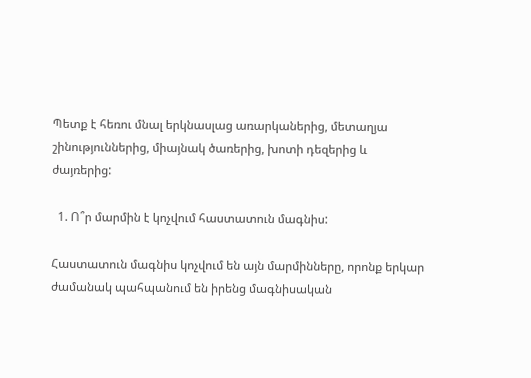Պետք է հեռու մնալ երկնասլաց առարկաներից, մետաղյա շինություններից, միայնակ ծառերից, խոտի դեզերից և ժայռերից:

  1. Ո՞ր մարմին է կոչվում հաստատուն մագնիս:

Հաստատուն մագնիս կոչվում են այն մարմինները, որոնք երկար ժամանակ պահպանում են իրենց մագնիսական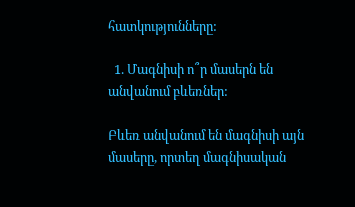հատկությունները:

  1. Մագնիսի ո՞ր մասերն են անվանում բևեռներ:

Բևեռ անվանում են մագնիսի այն մասերը, որտեղ մագնիսական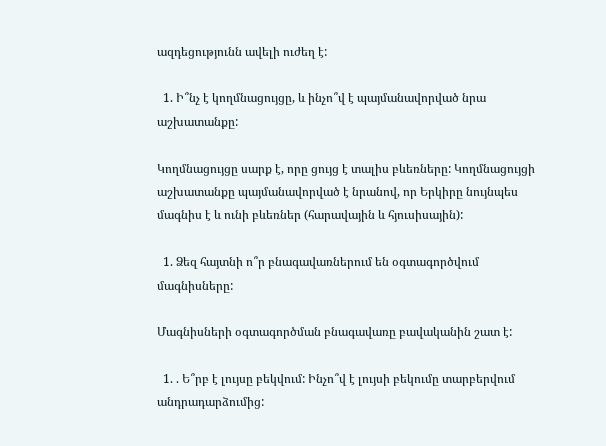ազդեցությունն ավելի ուժեղ է:

  1. Ի՞նչ է կողմնացույցը, և ինչո՞վ է պայմանավորված նրա աշխատանքը:

Կողմնացույցը սարք է, որը ցույց է տալիս բևեռները: Կողմնացույցի աշխատանքը պայմանավորված է նրանով, որ Երկիրը նույնպես մագնիս է և ունի բևեռներ (հարավային և հյուսիսային):

  1. Ձեզ հայտնի ո՞ր բնագավառներում են օգտագործվում մագնիսները:

Մագնիսների օգտագործման բնագավառը բավականին շատ է:

  1. . Ե՞րբ է լույսը բեկվում: Ինչո՞վ է լույսի բեկումը տարբերվում անդրադարձումից: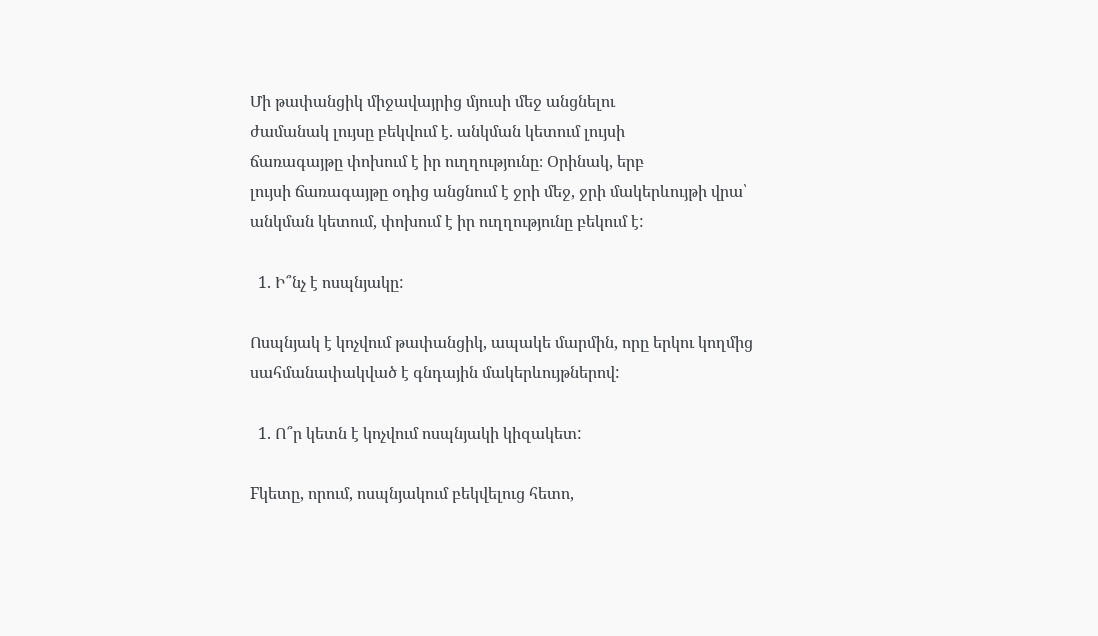Մի թափանցիկ միջավայրից մյուսի մեջ անցնելու
ժամանակ լույսը բեկվում է. անկման կետում լույսի
ճառագայթը փոխում է իր ուղղությունը։ Օրինակ, երբ
լույսի ճառագայթը օդից անցնում է ջրի մեջ, ջրի մակերևույթի վրա՝ անկման կետում, փոխում է իր ուղղությունը բեկում է:

  1. Ի՞նչ է ոսպնյակը:

Ոսպնյակ է կոչվում թափանցիկ, ապակե մարմին, որը երկու կողմից սահմանափակված է գնդային մակերևույթներով:

  1. Ո՞ր կետն է կոչվում ոսպնյակի կիզակետ:

Fկետը, որում, ոսպնյակում բեկվելուց հետո,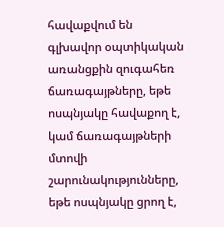հավաքվում են գլխավոր օպտիկական առանցքին զուգահեռ ճառագայթները, եթե ոսպնյակը հավաքող է, կամ ճառագայթների մտովի շարունակությունները, եթե ոսպնյակը ցրող է,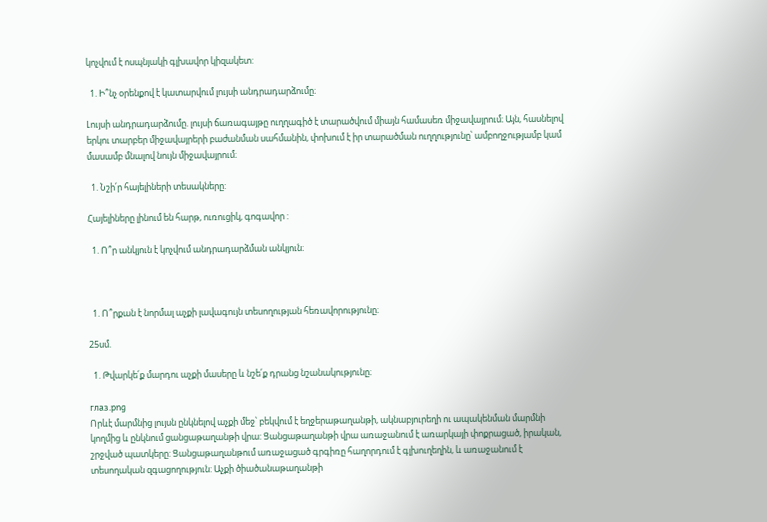կոչվում է ոսպնյակի գլխավոր կիզակետ:

  1. Ի՞նչ օրենքով է կատարվում լույսի անդրադարձումը։

Լույսի անդրադարձումը. լույսի ճառագայթը ուղղագիծ է տարածվում միայն համասեռ միջավայրում։ Այն, հասնելով երկու տարբեր միջավայրերի բաժանման սահմանին, փոխում է իր տարածման ուղղությունը՝ ամբողջությամբ կամ մասամբ մնալով նույն միջավայրում։

  1. Նշի՛ր հայելիների տեսակները:

Հայելիները լինում են հարթ, ուռուցիկ, գոգավոր :

  1. Ո՞ր անկյուն է կոչվում անդրադարձման անկյուն։



  1. Ո՞րքան է նորմալ աչքի լավագույն տեսողության հեռավորությունը։

25սմ.

  1. Թվարկե՛ք մարդու աչքի մասերը և նշե՛ք դրանց նշանակությունը։

глаз.png
Որևէ մարմնից լույսն ընկնելով աչքի մեջ՝ բեկվում է եղջերաթաղանթի, ակնաբյուրեղի ու ապակենման մարմնի կողմից և ընկնում ցանցաթաղանթի վրա: Ցանցաթաղանթի վրա առաջանում է առարկայի փոքրացած, իրական, շրջված պատկերը: Ցանցաթաղանթում առաջացած գրգիռը հաղորդում է գլխուղեղին, և առաջանում է տեսողական զգացողություն: Աչքի ծիածանաթաղանթի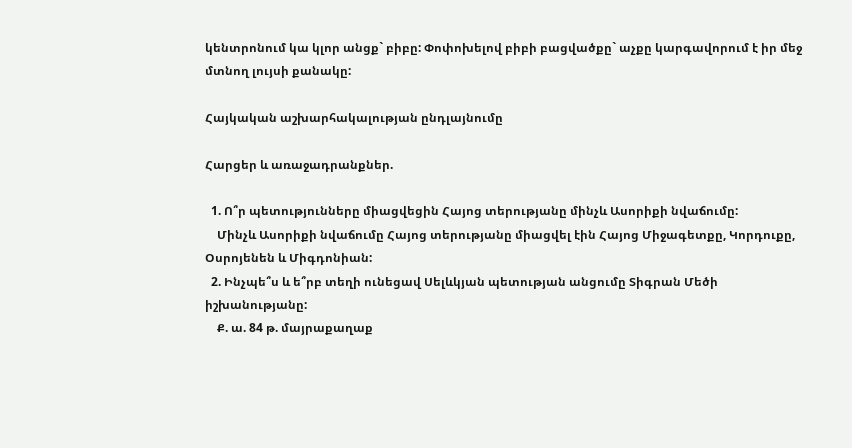կենտրոնում կա կլոր անցք` բիբը: Փոփոխելով բիբի բացվածքը` աչքը կարգավորում է իր մեջ մտնող լույսի քանակը:

Հայկական աշխարհակալության ընդլայնումը

Հարցեր և առաջադրանքներ.

  1. Ո՞ր պետությունները միացվեցին Հայոց տերությանը մինչև Ասորիքի նվաճումը:
    Մինչև Ասորիքի նվաճումը Հայոց տերությանը միացվել էին Հայոց Միջագետքը, Կորդուքը, Օսրոյենեն և Միգդոնիան:
  2. Ինչպե՞ս և ե՞րբ տեղի ունեցավ Սելևկյան պետության անցումը Տիգրան Մեծի իշխանությանը:
    Ք. ա. 84 թ. մայրաքաղաք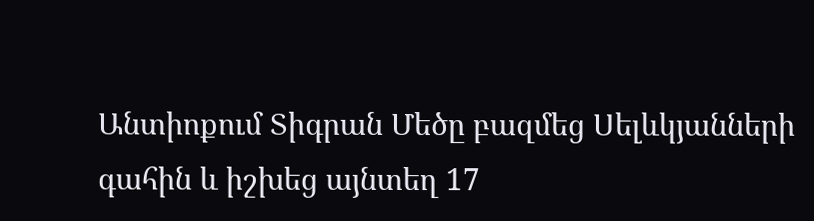Անտիոքում Տիգրան Մեծը բազմեց Սելևկյանների գահին և իշխեց այնտեղ 17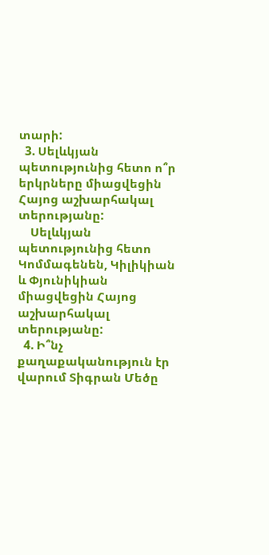տարի:
  3. Սելևկյան պետությունից հետո ո՞ր երկրները միացվեցին Հայոց աշխարհակալ տերությանը:
    Սելևկյան պետությունից հետո Կոմմագենեն, Կիլիկիան և Փյունիկիան միացվեցին Հայոց աշխարհակալ տերությանը:
  4. Ի՞նչ քաղաքականություն էր վարում Տիգրան Մեծը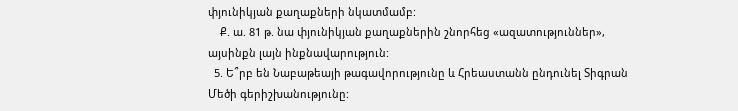փյունիկյան քաղաքների նկատմամբ:
    Ք. ա. 81 թ. նա փյունիկյան քաղաքներին շնորհեց «ազատություններ», այսինքն լայն ինքնավարություն:
  5. Ե՞րբ են Նաբաթեայի թագավորությունը և Հրեաստանն ընդունել Տիգրան Մեծի գերիշխանությունը: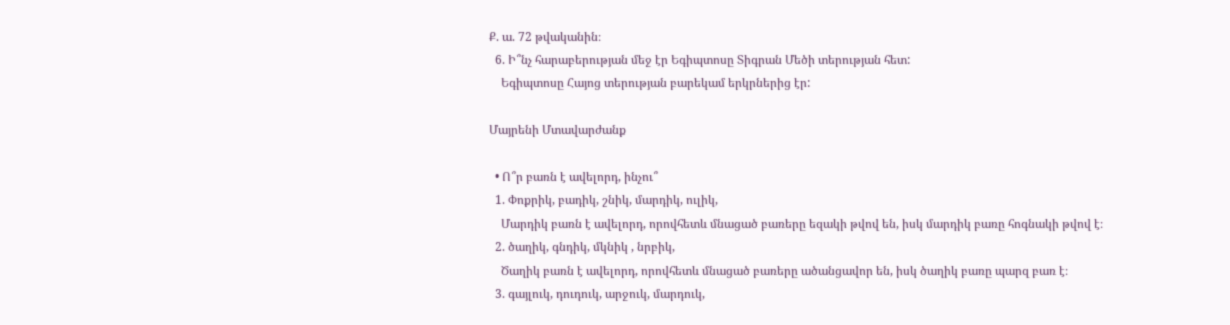Ք. ա. 72 թվականին։
  6. Ի՞նչ հարաբերության մեջ էր Եգիպտոսը Տիգրան Մեծի տերության հետ:
    Եգիպտոսը Հայոց տերության բարեկամ երկրներից էր:

Մայրենի Մտավարժանք

  • Ո՞ր բառն է ավելորդ, ինչու՞
  1. Փոքրիկ, բադիկ, շնիկ, մարդիկ, ուլիկ,
    Մարդիկ բառն է ավելորդ, որովհետև մնացած բառերը եզակի թվով են, իսկ մարդիկ բառը հոգնակի թվով է։
  2. ծաղիկ, գնդիկ, մկնիկ , նրբիկ,
    Ծաղիկ բառն է ավելորդ, որովհետև մնացած բառերը ածանցավոր են, իսկ ծաղիկ բառը պարզ բառ է։
  3. գայլուկ, դուդուկ, արջուկ, մարդուկ,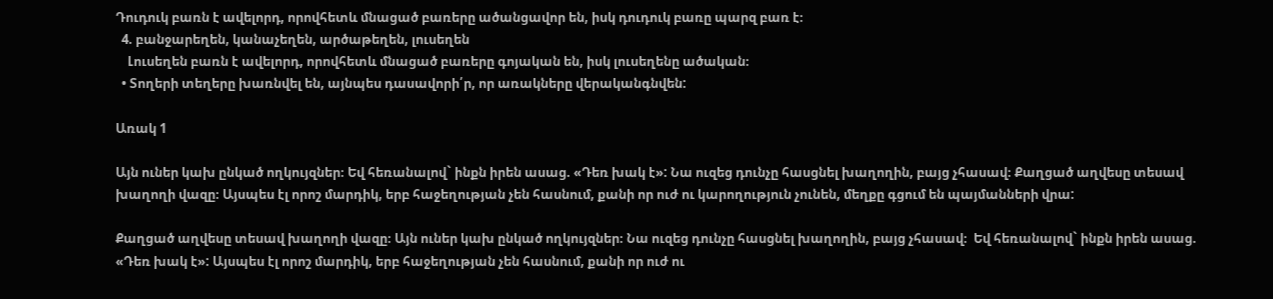Դուդուկ բառն է ավելորդ, որովհետև մնացած բառերը ածանցավոր են, իսկ դուդուկ բառը պարզ բառ է։
  4. բանջարեղեն, կանաչեղեն, արծաթեղեն, լուսեղեն
    Լուսեղեն բառն է ավելորդ, որովհետև մնացած բառերը գոյական են, իսկ լուսեղենը ածական։
  • Տողերի տեղերը խառնվել են, այնպես դասավորի՛ր, որ առակները վերականգնվեն:

Առակ 1

Այն ուներ կախ ընկած ողկույզներ։ Եվ հեռանալով` ինքն իրեն ասաց. «Դեռ խակ է»: Նա ուզեց դունչը հասցնել խաղողին, բայց չհասավ։ Քաղցած աղվեսը տեսավ խաղողի վազը։ Այսպես էլ որոշ մարդիկ, երբ հաջեղության չեն հասնում, քանի որ ուժ ու կարողություն չունեն, մեղքը գցում են պայմանների վրա:

Քաղցած աղվեսը տեսավ խաղողի վազը։ Այն ուներ կախ ընկած ողկույզներ։ Նա ուզեց դունչը հասցնել խաղողին, բայց չհասավ։  Եվ հեռանալով` ինքն իրեն ասաց. «Դեռ խակ է»: Այսպես էլ որոշ մարդիկ, երբ հաջեղության չեն հասնում, քանի որ ուժ ու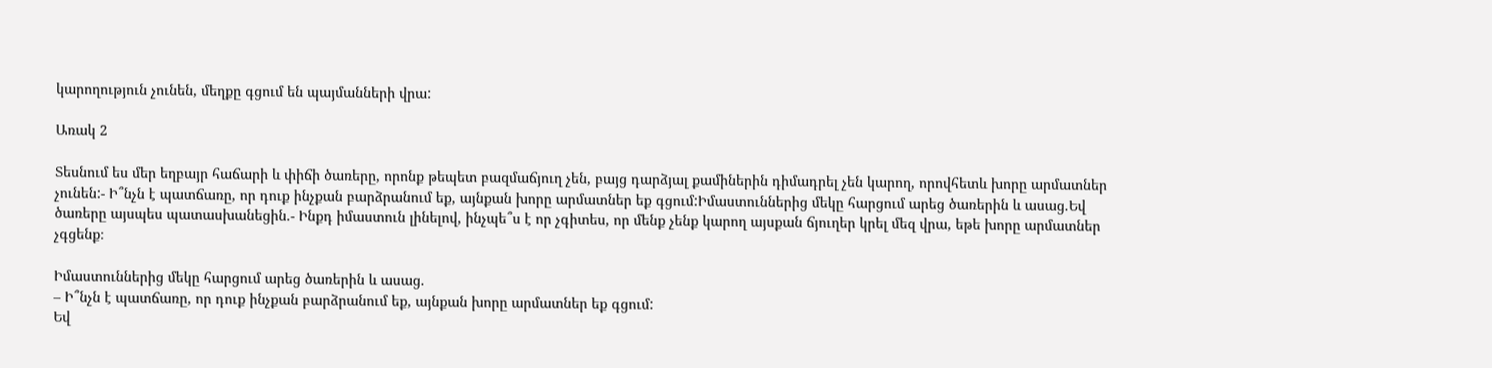կարողություն չունեն, մեղքը գցում են պայմանների վրա:

Առակ 2

Տեսնում ես մեր եղբայր հաճարի և փիճի ծառերը, որոնք թեպետ բազմաճյուղ չեն, բայց դարձյալ քամիներին դիմադրել չեն կարող, որովհետև խորը արմատներ չունեն:- Ի՞նչն է պատճառը, որ դուք ինչքան բարձրանում եք, այնքան խորը արմատներ եք գցում:Իմաստուններից մեկը հարցում արեց ծառերին և ասաց.Եվ ծառերը այսպես պատասխանեցին.- Ինքդ իմաստուն լինելով, ինչպե՞ս է որ չգիտես, որ մենք չենք կարող այսքան ճյուղեր կրել մեզ վրա, եթե խորը արմատներ չգցենք։

Իմաստուններից մեկը հարցում արեց ծառերին և ասաց.
– Ի՞նչն է պատճառը, որ դուք ինչքան բարձրանում եք, այնքան խորը արմատներ եք գցում:
Եվ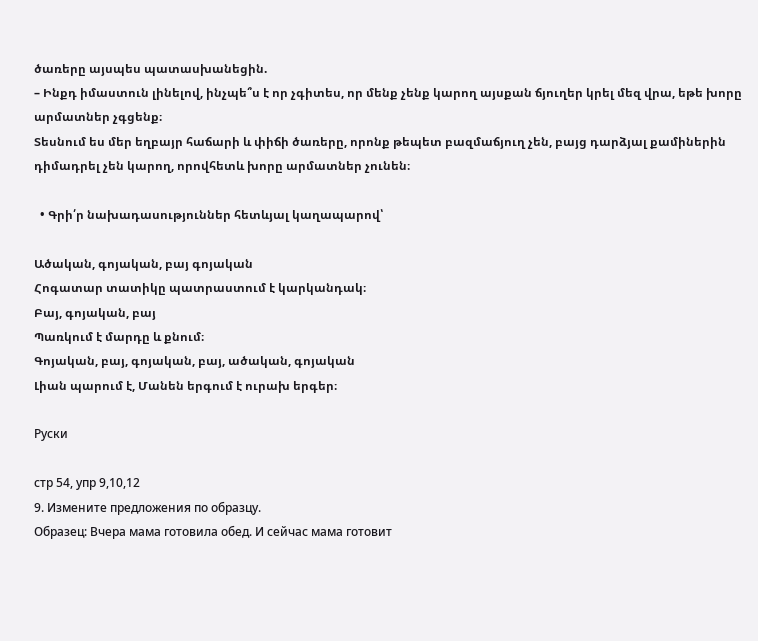ծառերը այսպես պատասխանեցին.
– Ինքդ իմաստուն լինելով, ինչպե՞ս է որ չգիտես, որ մենք չենք կարող այսքան ճյուղեր կրել մեզ վրա, եթե խորը արմատներ չգցենք։
Տեսնում ես մեր եղբայր հաճարի և փիճի ծառերը, որոնք թեպետ բազմաճյուղ չեն, բայց դարձյալ քամիներին դիմադրել չեն կարող, որովհետև խորը արմատներ չունեն։

  • Գրի՛ր նախադասություններ հետևյալ կաղապարով՝

Ածական, գոյական, բայ գոյական
Հոգատար տատիկը պատրաստում է կարկանդակ։
Բայ, գոյական, բայ
Պառկում է մարդը և քնում։
Գոյական, բայ, գոյական, բայ, ածական, գոյական
Լիան պարում է, Մանեն երգում է ուրախ երգեր։

Руски

стр 54, упр 9,10,12
9. Измените предложения по образцу.
Образец: Вчера мама готовила обед. И сейчас мама готовит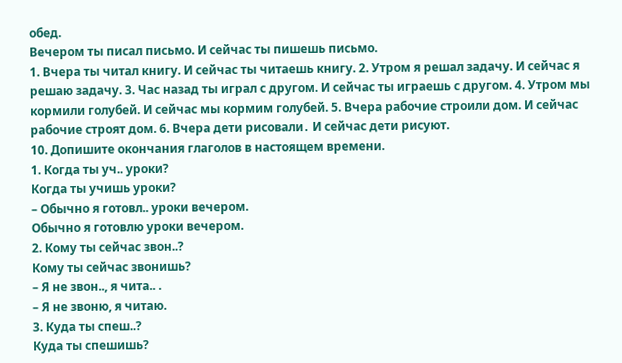обед.
Вечером ты писал письмо. И сейчас ты пишешь письмо.
1. Вчера ты читал книгу. И сейчас ты читаешь книгу. 2. Утром я решал задачу. И сейчас я решаю задачу. 3. Час назад ты играл с другом. И сейчас ты играешь с другом. 4. Утром мы кормили голубей. И сейчас мы кормим голубей. 5. Вчера рабочие строили дом. И сейчас рабочие строят дом. 6. Вчера дети рисовали․ И сейчас дети рисуют.
10. Допишите окончания глаголов в настоящем времени.
1. Когда ты уч.. уроки?
Когда ты учишь уроки?
– Обычно я готовл.. уроки вечером.
Обычно я готовлю уроки вечером.
2. Кому ты сейчас звон..?
Кому ты сейчас звонишь?
– Я не звон.., я чита.. .
– Я не звоню, я читаю.
3. Куда ты спеш..?
Куда ты спешишь?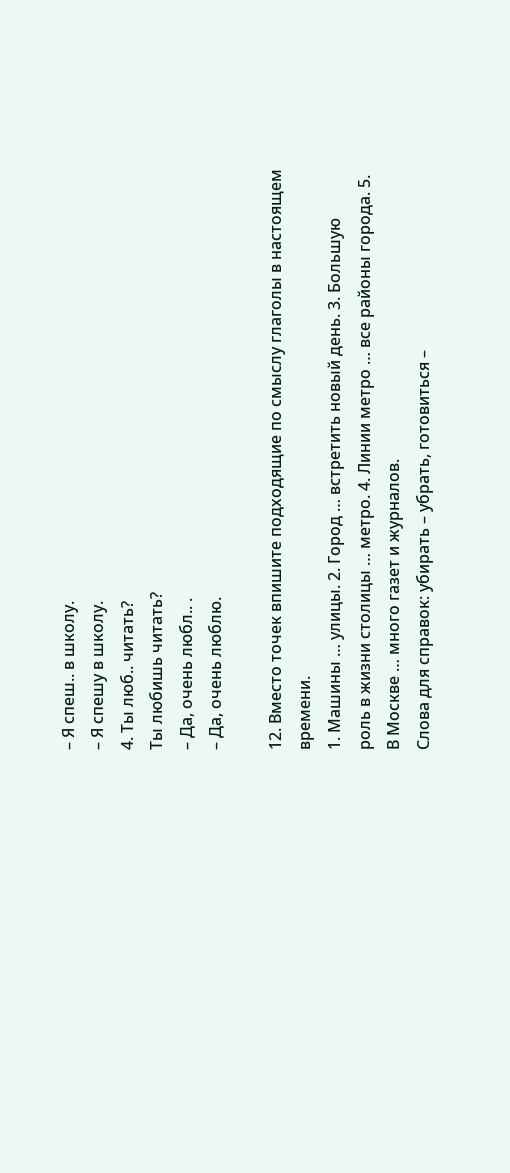– Я спеш.. в школу.
– Я спешу в школу.
4. Ты люб.. читать?
Ты любишь читать?
– Да, очень любл.. .
– Да, очень люблю.

12. Вместо точек впишите подходящие по смыслу глаголы в настоящем
времени.
1. Машины … улицы. 2. Город … встретить новый день. 3. Большую
роль в жизни столицы … метро. 4. Линии метро … все районы города. 5.
В Москве … много газет и журналов.
Слова для справок: убирать – убрать, готовиться –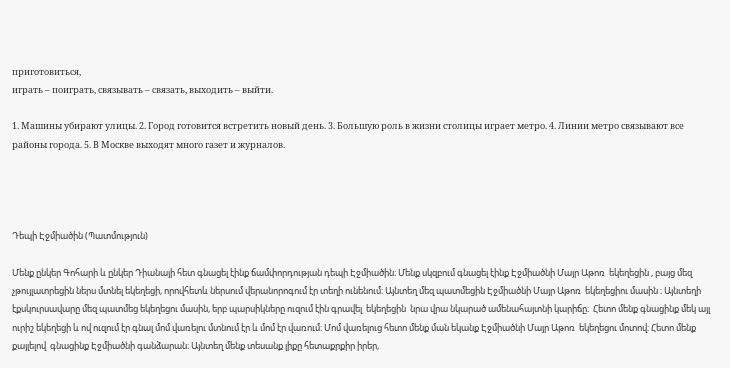приготовиться,
играть – поиграть, связывать – связать, выходить – выйти.

1. Машины убирают улицы. 2. Город готовится встретить новый день. 3. Большую роль в жизни столицы играет метро. 4. Линии метро связывают все районы города. 5. В Москве выходят много газет и журналов.




Դեպի Էջմիածին (Պատմություն)

Մենք ընկեր Գոհարի և ընկեր Դիանայի հետ գնացել էինք ճամփորդության դեպի Էջմիածին։ Մենք սկզբում գնացել էինք Էջմիածնի Մայր Աթոռ  եկեղեցին , բայց մեզ չթույլատրեցին ներս մտնել եկեղեցի, որովհետև ներսում վերանորոգում էր տեղի ունենում։ Այնտեղ մեզ պատմեցին Էջմիածնի Մայր Աթոռ  եկեղեցիու մասին ։ Այնտեղի էքսկուրսավարը մեզ պատմեց եկեղեցու մասին, երբ պարսիկները ուզում էին գրավել  եկեղեցին  նրա վրա նկարած ամենահայտնի կարիճը։  Հետո մենք գնացինք մեկ այլ ուրիշ եկեղեցի և ով ուզում էր գնալ մոմ վառելու մտնում էր և մոմ էր վառում։ Մոմ վառելուց հետո մենք ման եկանք Էջմիածնի Մայր Աթոռ  եկեղեցու մոտով։ Հետո մենք  քայլելով  գնացինք Էջմիածնի գանձարան։ Այնտեղ մենք տեսանք լիքը հետաքրքիր իրեր,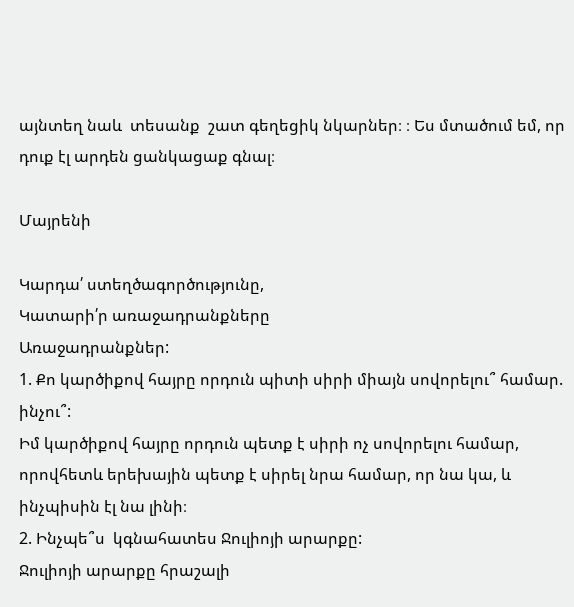այնտեղ նաև  տեսանք  շատ գեղեցիկ նկարներ։ ։ Ես մտածում եմ, որ դուք էլ արդեն ցանկացաք գնալ։

Մայրենի

Կարդա՛ ստեղծագործությունը,
Կատարի՛ր առաջադրանքները
Առաջադրանքներ:
1. Քո կարծիքով հայրը որդուն պիտի սիրի միայն սովորելու՞ համար. ինչու՞:
Իմ կարծիքով հայրը որդուն պետք է սիրի ոչ սովորելու համար, որովհետև երեխային պետք է սիրել նրա համար, որ նա կա, և ինչպիսին էլ նա լինի։
2. Ինչպե՞ս  կգնահատես Ջուլիոյի արարքը:
Ջուլիոյի արարքը հրաշալի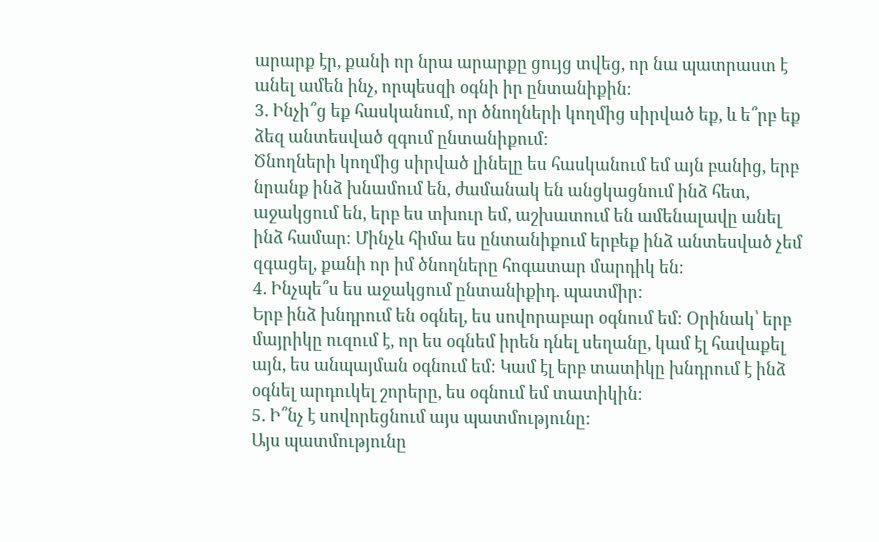արարք էր, քանի որ նրա արարքը ցույց տվեց, որ նա պատրաստ է անել ամեն ինչ, որպեսզի օգնի իր ընտանիքին։
3. Ինչի՞ց եք հասկանում, որ ծնողների կողմից սիրված եք, և ե՞րբ եք ձեզ անտեսված զգում ընտանիքում:
Ծնողների կողմից սիրված լինելը ես հասկանում եմ այն բանից, երբ նրանք ինձ խնամում են, ժամանակ են անցկացնում ինձ հետ, աջակցում են, երբ ես տխուր եմ, աշխատում են ամենալավը անել ինձ համար։ Մինչև հիմա ես ընտանիքում երբեք ինձ անտեսված չեմ զգացել, քանի որ իմ ծնողները հոգատար մարդիկ են։
4. Ինչպե՞ս ես աջակցում ընտանիքիդ. պատմիր:
Երբ ինձ խնդրում են օգնել, ես սովորաբար օգնում եմ։ Օրինակ՝ երբ մայրիկը ուզում է, որ ես օգնեմ իրեն դնել սեղանը, կամ էլ հավաքել այն, ես անպայման օգնում եմ։ Կամ էլ երբ տատիկը խնդրում է ինձ օգնել արդուկել շորերը, ես օգնում եմ տատիկին։
5. Ի՞նչ է սովորեցնում այս պատմությունը:
Այս պատմությունը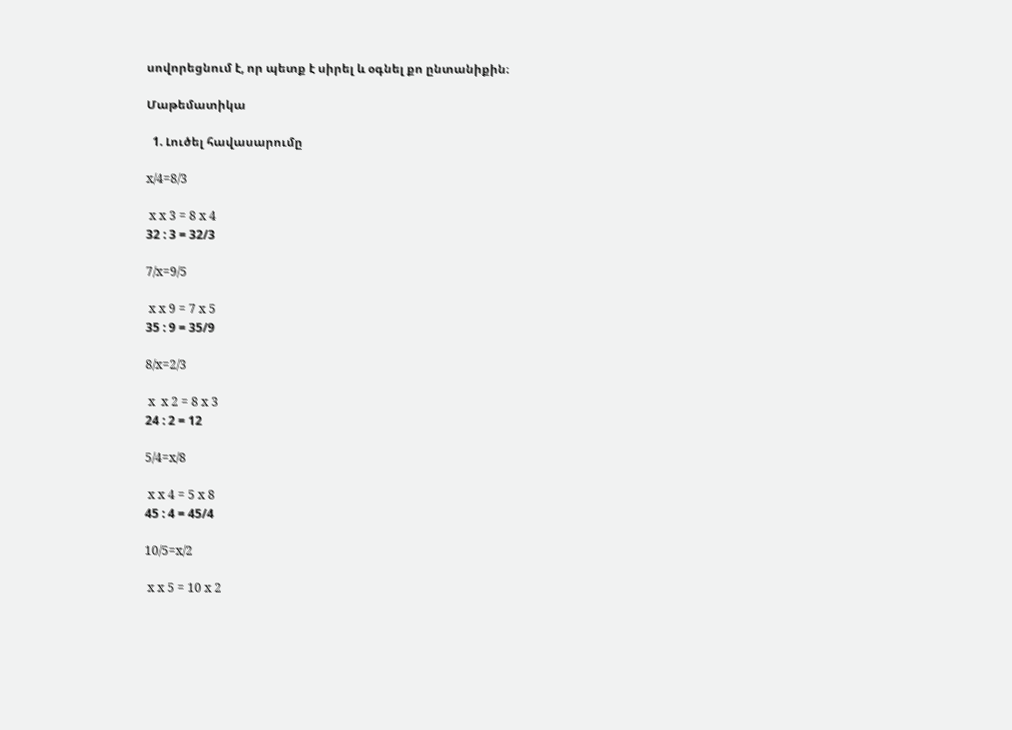սովորեցնում է, որ պետք է սիրել և օգնել քո ընտանիքին։

Մաթեմատիկա

  1. Լուծել հավասարումը

x/4=8/3

 x x 3 = 8 x 4
32 : 3 = 32/3

7/x=9/5

 x x 9 = 7 x 5
35 : 9 = 35/9

8/x=2/3

 x  x 2 = 8 x 3
24 : 2 = 12

5/4=x/8

 x x 4 = 5 x 8
45 : 4 = 45/4

10/5=x/2

 x x 5 = 10 x 2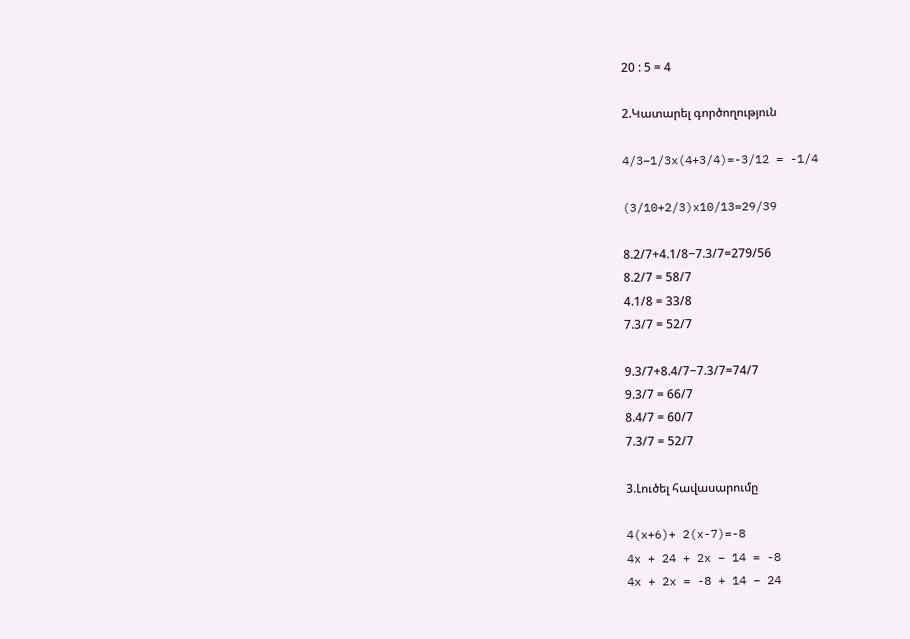20 : 5 = 4

2.Կատարել գործողություն

4/3−1/3x(4+3/4)=-3/12 = -1/4

(3/10+2/3)x10/13=29/39

8.2/7+4.1/8−7.3/7=279/56
8.2/7 = 58/7
4.1/8 = 33/8
7.3/7 = 52/7

9.3/7+8.4/7−7.3/7=74/7
9.3/7 = 66/7
8.4/7 = 60/7
7.3/7 = 52/7

3.Լուծել հավասարումը

4(x+6)+ 2(x-7)=-8
4x + 24 + 2x – 14 = -8
4x + 2x = -8 + 14 – 24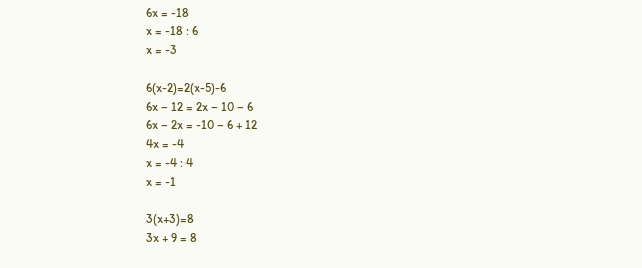6x = -18
x = -18 : 6
x = -3

6(x-2)=2(x-5)-6
6x – 12 = 2x – 10 – 6
6x – 2x = -10 – 6 + 12
4x = -4
x = -4 : 4
x = -1

3(x+3)=8
3x + 9 = 8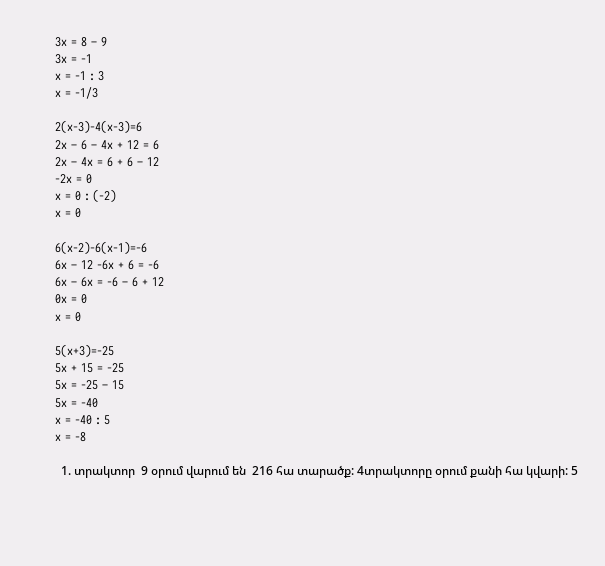3x = 8 – 9
3x = -1
x = -1 : 3
x = -1/3

2(x-3)-4(x-3)=6
2x – 6 – 4x + 12 = 6
2x – 4x = 6 + 6 – 12
-2x = 0
x = 0 : (-2)
x = 0

6(x-2)-6(x-1)=-6
6x – 12 -6x + 6 = -6
6x – 6x = -6 – 6 + 12
0x = 0
x = 0

5(x+3)=-25
5x + 15 = -25
5x = -25 – 15
5x = -40
x = -40 : 5
x = -8

  1. տրակտոր  9 օրում վարում են  216 հա տարածք: 4տրակտորը օրում քանի հա կվարի: 5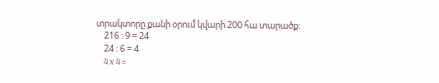տրակտորը քանի օրում կվարի 200 հա տարածք:
    216 : 9 = 24
    24 : 6 = 4
    4 x 4 =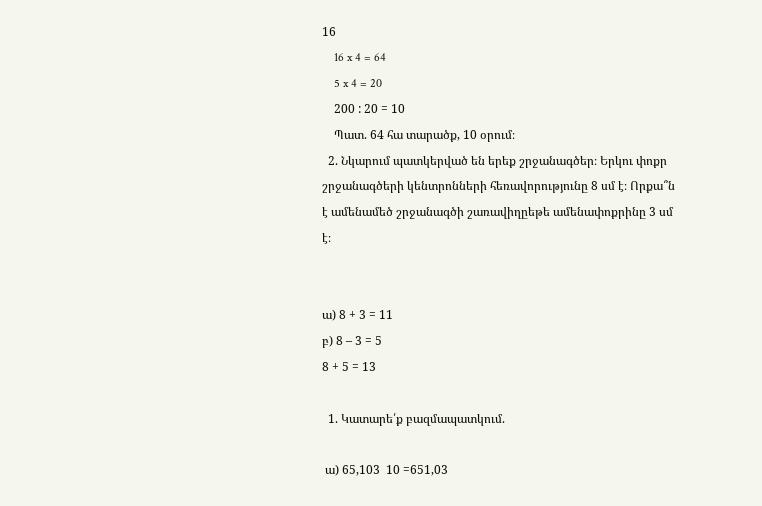16
    16 x 4 = 64
    5 x 4 = 20
    200 : 20 = 10
    Պատ. 64 հա տարածք, 10 օրում։
  2. Նկարում պատկերված են երեք շրջանագծեր։ Երկու փոքր շրջանագծերի կենտրոնների հեռավորությունը 8 սմ է։ Որքա՞ն է ամենամեծ շրջանագծի շառավիղըեթե ամենափոքրինը 3 սմ է։


ա) 8 + 3 = 11
բ) 8 – 3 = 5
8 + 5 = 13

  1. Կատարե՛ք բազմապատկում.

 ա) 65,103  10 =651,03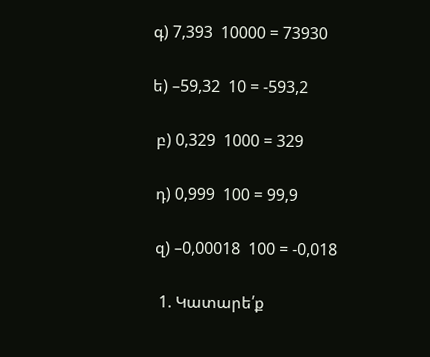գ) 7,393  10000 = 73930

ե) –59,32  10 = -593,2

 բ) 0,329  1000 = 329

 դ) 0,999  100 = 99,9

 զ) –0,00018  100 = -0,018

  1. Կատարե՛ք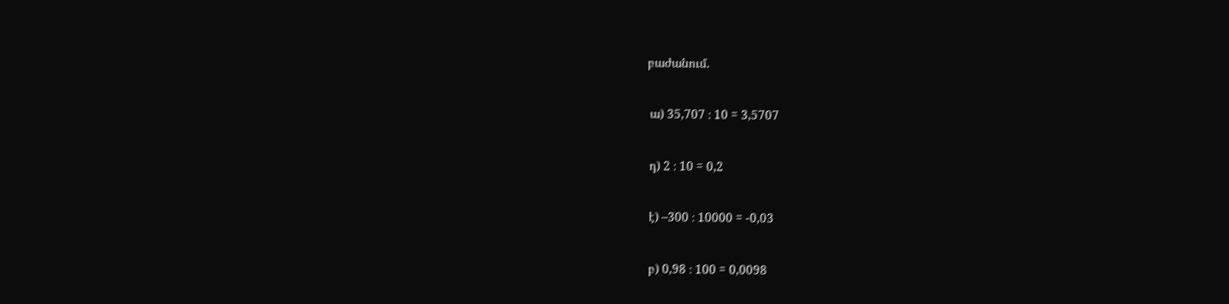բաժանում.

 ա) 35,707 ։ 10 = 3,5707

 դ) 2 ։ 10 = 0,2

 է) –300 ։ 10000 = -0,03

 բ) 0,98 ։ 100 = 0,0098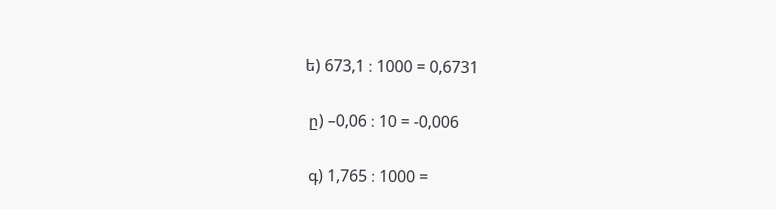ե) 673,1 ։ 1000 = 0,6731

 ը) –0,06 ։ 10 = -0,006

 գ) 1,765 ։ 1000 =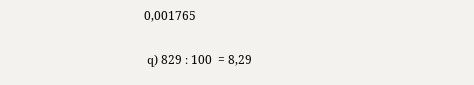0,001765

 զ) 829 ։ 100  = 8,29